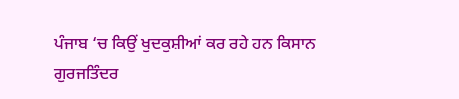ਪੰਜਾਬ ‘ਚ ਕਿਉਂ ਖੁਦਕੁਸ਼ੀਆਂ ਕਰ ਰਹੇ ਹਨ ਕਿਸਾਨ
ਗੁਰਜਤਿੰਦਰ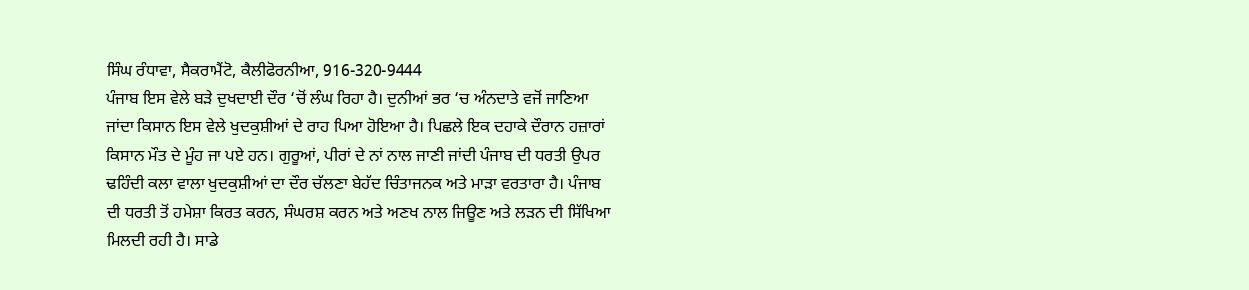ਸਿੰਘ ਰੰਧਾਵਾ, ਸੈਕਰਾਮੈਂਟੋ, ਕੈਲੀਫੋਰਨੀਆ, 916-320-9444
ਪੰਜਾਬ ਇਸ ਵੇਲੇ ਬੜੇ ਦੁਖਦਾਈ ਦੌਰ ‘ਚੋਂ ਲੰਘ ਰਿਹਾ ਹੈ। ਦੁਨੀਆਂ ਭਰ ‘ਚ ਅੰਨਦਾਤੇ ਵਜੋਂ ਜਾਣਿਆ ਜਾਂਦਾ ਕਿਸਾਨ ਇਸ ਵੇਲੇ ਖੁਦਕੁਸ਼ੀਆਂ ਦੇ ਰਾਹ ਪਿਆ ਹੋਇਆ ਹੈ। ਪਿਛਲੇ ਇਕ ਦਹਾਕੇ ਦੌਰਾਨ ਹਜ਼ਾਰਾਂ ਕਿਸਾਨ ਮੌਤ ਦੇ ਮੂੰਹ ਜਾ ਪਏ ਹਨ। ਗੁਰੂਆਂ, ਪੀਰਾਂ ਦੇ ਨਾਂ ਨਾਲ ਜਾਣੀ ਜਾਂਦੀ ਪੰਜਾਬ ਦੀ ਧਰਤੀ ਉਪਰ ਢਹਿੰਦੀ ਕਲਾ ਵਾਲਾ ਖੁਦਕੁਸ਼ੀਆਂ ਦਾ ਦੌਰ ਚੱਲਣਾ ਬੇਹੱਦ ਚਿੰਤਾਜਨਕ ਅਤੇ ਮਾੜਾ ਵਰਤਾਰਾ ਹੈ। ਪੰਜਾਬ ਦੀ ਧਰਤੀ ਤੋਂ ਹਮੇਸ਼ਾ ਕਿਰਤ ਕਰਨ, ਸੰਘਰਸ਼ ਕਰਨ ਅਤੇ ਅਣਖ ਨਾਲ ਜਿਊਣ ਅਤੇ ਲੜਨ ਦੀ ਸਿੱਖਿਆ ਮਿਲਦੀ ਰਹੀ ਹੈ। ਸਾਡੇ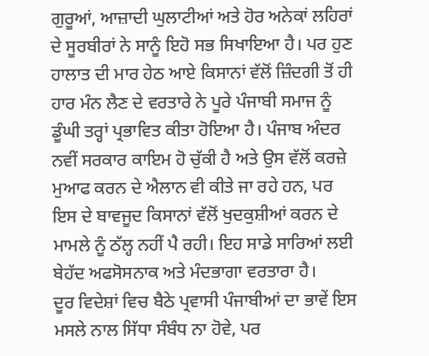ਗੁਰੂਆਂ, ਆਜ਼ਾਦੀ ਘੁਲਾਟੀਆਂ ਅਤੇ ਹੋਰ ਅਨੇਕਾਂ ਲਹਿਰਾਂ ਦੇ ਸੂਰਬੀਰਾਂ ਨੇ ਸਾਨੂੰ ਇਹੋ ਸਭ ਸਿਖਾਇਆ ਹੈ। ਪਰ ਹੁਣ ਹਾਲਾਤ ਦੀ ਮਾਰ ਹੇਠ ਆਏ ਕਿਸਾਨਾਂ ਵੱਲੋਂ ਜ਼ਿੰਦਗੀ ਤੋਂ ਹੀ ਹਾਰ ਮੰਨ ਲੈਣ ਦੇ ਵਰਤਾਰੇ ਨੇ ਪੂਰੇ ਪੰਜਾਬੀ ਸਮਾਜ ਨੂੰ ਡੂੰਘੀ ਤਰ੍ਹਾਂ ਪ੍ਰਭਾਵਿਤ ਕੀਤਾ ਹੋਇਆ ਹੈ। ਪੰਜਾਬ ਅੰਦਰ ਨਵੀਂ ਸਰਕਾਰ ਕਾਇਮ ਹੋ ਚੁੱਕੀ ਹੈ ਅਤੇ ਉਸ ਵੱਲੋਂ ਕਰਜ਼ੇ ਮੁਆਫ ਕਰਨ ਦੇ ਐਲਾਨ ਵੀ ਕੀਤੇ ਜਾ ਰਹੇ ਹਨ, ਪਰ ਇਸ ਦੇ ਬਾਵਜੂਦ ਕਿਸਾਨਾਂ ਵੱਲੋਂ ਖੁਦਕੁਸ਼ੀਆਂ ਕਰਨ ਦੇ ਮਾਮਲੇ ਨੂੰ ਠੱਲ੍ਹ ਨਹੀਂ ਪੈ ਰਹੀ। ਇਹ ਸਾਡੇ ਸਾਰਿਆਂ ਲਈ ਬੇਹੱਦ ਅਫਸੋਸਨਾਕ ਅਤੇ ਮੰਦਭਾਗਾ ਵਰਤਾਰਾ ਹੈ।
ਦੂਰ ਵਿਦੇਸ਼ਾਂ ਵਿਚ ਬੈਠੇ ਪ੍ਰਵਾਸੀ ਪੰਜਾਬੀਆਂ ਦਾ ਭਾਵੇਂ ਇਸ ਮਸਲੇ ਨਾਲ ਸਿੱਧਾ ਸੰਬੰਧ ਨਾ ਹੋਵੇ, ਪਰ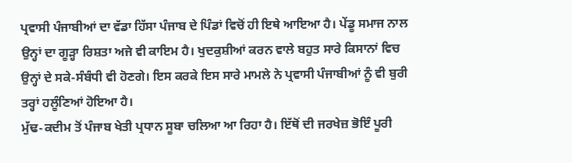ਪ੍ਰਵਾਸੀ ਪੰਜਾਬੀਆਂ ਦਾ ਵੱਡਾ ਹਿੱਸਾ ਪੰਜਾਬ ਦੇ ਪਿੰਡਾਂ ਵਿਚੋਂ ਹੀ ਇਥੇ ਆਇਆ ਹੈ। ਪੇਂਡੂ ਸਮਾਜ ਨਾਲ ਉਨ੍ਹਾਂ ਦਾ ਗੂੜ੍ਹਾ ਰਿਸ਼ਤਾ ਅਜੇ ਵੀ ਕਾਇਮ ਹੈ। ਖੁਦਕੁਸ਼ੀਆਂ ਕਰਨ ਵਾਲੇ ਬਹੁਤ ਸਾਰੇ ਕਿਸਾਨਾਂ ਵਿਚ ਉਨ੍ਹਾਂ ਦੇ ਸਕੇ-ਸੰਬੰਧੀ ਵੀ ਹੋਣਗੇ। ਇਸ ਕਰਕੇ ਇਸ ਸਾਰੇ ਮਾਮਲੇ ਨੇ ਪ੍ਰਵਾਸੀ ਪੰਜਾਬੀਆਂ ਨੂੰ ਵੀ ਬੁਰੀ ਤਰ੍ਹਾਂ ਹਲੂੰਣਿਆਂ ਹੋਇਆ ਹੈ।
ਮੁੱਢ-ਕਦੀਮ ਤੋਂ ਪੰਜਾਬ ਖੇਤੀ ਪ੍ਰਧਾਨ ਸੂਬਾ ਚਲਿਆ ਆ ਰਿਹਾ ਹੈ। ਇੱਥੋਂ ਦੀ ਜਰਖੇਜ਼ ਭੋਇੰ ਪੂਰੀ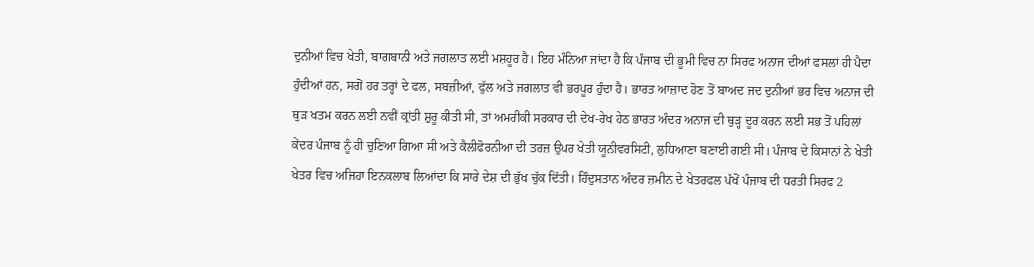ਦੁਨੀਆਂ ਵਿਚ ਖੇਤੀ, ਬਾਗਬਾਨੀ ਅਤੇ ਜਗਲਾਤ ਲਈ ਮਸ਼ਹੂਰ ਹੈ। ਇਹ ਮੰਨਿਆ ਜਾਂਦਾ ਹੈ ਕਿ ਪੰਜਾਬ ਦੀ ਭੂਮੀ ਵਿਚ ਨਾ ਸਿਰਫ ਅਨਾਜ ਦੀਆਂ ਫਸਲਾਂ ਹੀ ਪੈਦਾ ਹੁੰਦੀਆਂ ਹਨ, ਸਗੋਂ ਹਰ ਤਰ੍ਹਾਂ ਦੇ ਫਲ, ਸਬਜ਼ੀਆਂ, ਫੁੱਲ ਅਤੇ ਜਗਲਾਤ ਵੀ ਭਰਪੂਰ ਹੁੰਦਾ ਹੈ। ਭਾਰਤ ਆਜ਼ਾਦ ਹੋਣ ਤੋਂ ਬਾਅਦ ਜਦ ਦੁਨੀਆਂ ਭਰ ਵਿਚ ਅਨਾਜ ਦੀ ਥੁੜ ਖਤਮ ਕਰਨ ਲਈ ਨਵੀਂ ਕ੍ਰਾਂਤੀ ਸ਼ੁਰੂ ਕੀਤੀ ਸੀ, ਤਾਂ ਅਮਰੀਕੀ ਸਰਕਾਰ ਦੀ ਦੇਖ-ਰੇਖ ਹੇਠ ਭਾਰਤ ਅੰਦਰ ਅਨਾਜ ਦੀ ਥੁੜ੍ਹ ਦੂਰ ਕਰਨ ਲਈ ਸਭ ਤੋਂ ਪਹਿਲਾਂ ਕੇਂਦਰ ਪੰਜਾਬ ਨੂੰ ਹੀ ਚੁਣਿਆ ਗਿਆ ਸੀ ਅਤੇ ਕੈਲੀਫੋਰਨੀਆ ਦੀ ਤਰਜ਼ ਉਪਰ ਖੇਤੀ ਯੂਨੀਵਰਸਿਟੀ, ਲੁਧਿਆਣਾ ਬਣਾਈ ਗਈ ਸੀ। ਪੰਜਾਬ ਦੇ ਕਿਸਾਨਾਂ ਨੇ ਖੇਤੀ ਖੇਤਰ ਵਿਚ ਅਜਿਹਾ ਇਨਕਲਾਬ ਲਿਆਂਦਾ ਕਿ ਸਾਰੇ ਦੇਸ਼ ਦੀ ਭੁੱਖ ਚੁੱਕ ਦਿੱਤੀ। ਹਿੰਦੁਸਤਾਨ ਅੰਦਰ ਜ਼ਮੀਨ ਦੇ ਖੇਤਰਫਲ ਪੱਖੋਂ ਪੰਜਾਬ ਦੀ ਧਰਤੀ ਸਿਰਫ 2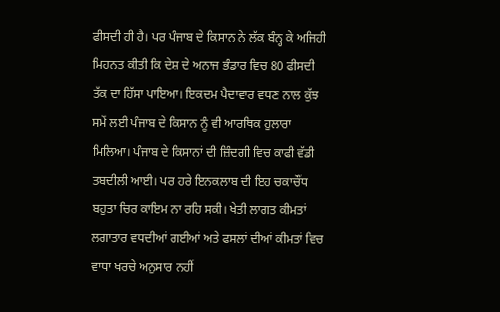ਫੀਸਦੀ ਹੀ ਹੈ। ਪਰ ਪੰਜਾਬ ਦੇ ਕਿਸਾਨ ਨੇ ਲੱਕ ਬੰਨ੍ਹ ਕੇ ਅਜਿਹੀ ਮਿਹਨਤ ਕੀਤੀ ਕਿ ਦੇਸ਼ ਦੇ ਅਨਾਜ ਭੰਡਾਰ ਵਿਚ 80 ਫੀਸਦੀ ਤੱਕ ਦਾ ਹਿੱਸਾ ਪਾਇਆ। ਇਕਦਮ ਪੈਦਾਵਾਰ ਵਧਣ ਨਾਲ ਕੁੱਝ ਸਮੇਂ ਲਈ ਪੰਜਾਬ ਦੇ ਕਿਸਾਨ ਨੂੰ ਵੀ ਆਰਥਿਕ ਹੁਲਾਰਾ ਮਿਲਿਆ। ਪੰਜਾਬ ਦੇ ਕਿਸਾਨਾਂ ਦੀ ਜ਼ਿੰਦਗੀ ਵਿਚ ਕਾਫੀ ਵੱਡੀ ਤਬਦੀਲੀ ਆਈ। ਪਰ ਹਰੇ ਇਨਕਲਾਬ ਦੀ ਇਹ ਚਕਾਚੌਂਧ ਬਹੁਤਾ ਚਿਰ ਕਾਇਮ ਨਾ ਰਹਿ ਸਕੀ। ਖੇਤੀ ਲਾਗਤ ਕੀਮਤਾਂ ਲਗਾਤਾਰ ਵਧਦੀਆਂ ਗਈਆਂ ਅਤੇ ਫਸਲਾਂ ਦੀਆਂ ਕੀਮਤਾਂ ਵਿਚ ਵਾਧਾ ਖਰਚੇ ਅਨੁਸਾਰ ਨਹੀਂ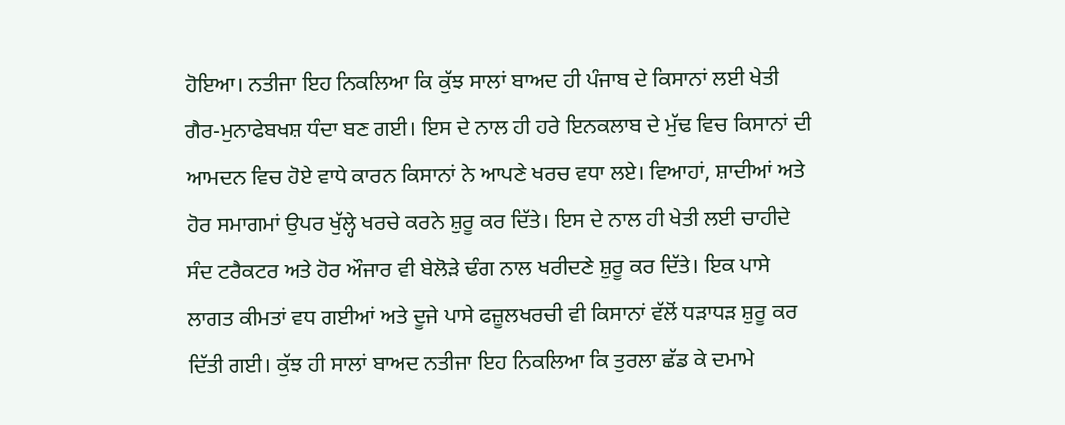ਹੋਇਆ। ਨਤੀਜਾ ਇਹ ਨਿਕਲਿਆ ਕਿ ਕੁੱਝ ਸਾਲਾਂ ਬਾਅਦ ਹੀ ਪੰਜਾਬ ਦੇ ਕਿਸਾਨਾਂ ਲਈ ਖੇਤੀ ਗੈਰ-ਮੁਨਾਫੇਬਖਸ਼ ਧੰਦਾ ਬਣ ਗਈ। ਇਸ ਦੇ ਨਾਲ ਹੀ ਹਰੇ ਇਨਕਲਾਬ ਦੇ ਮੁੱਢ ਵਿਚ ਕਿਸਾਨਾਂ ਦੀ ਆਮਦਨ ਵਿਚ ਹੋਏ ਵਾਧੇ ਕਾਰਨ ਕਿਸਾਨਾਂ ਨੇ ਆਪਣੇ ਖਰਚ ਵਧਾ ਲਏ। ਵਿਆਹਾਂ, ਸ਼ਾਦੀਆਂ ਅਤੇ ਹੋਰ ਸਮਾਗਮਾਂ ਉਪਰ ਖੁੱਲ੍ਹੇ ਖਰਚੇ ਕਰਨੇ ਸ਼ੁਰੂ ਕਰ ਦਿੱਤੇ। ਇਸ ਦੇ ਨਾਲ ਹੀ ਖੇਤੀ ਲਈ ਚਾਹੀਦੇ ਸੰਦ ਟਰੈਕਟਰ ਅਤੇ ਹੋਰ ਔਜਾਰ ਵੀ ਬੇਲੋੜੇ ਢੰਗ ਨਾਲ ਖਰੀਦਣੇ ਸ਼ੁਰੂ ਕਰ ਦਿੱਤੇ। ਇਕ ਪਾਸੇ ਲਾਗਤ ਕੀਮਤਾਂ ਵਧ ਗਈਆਂ ਅਤੇ ਦੂਜੇ ਪਾਸੇ ਫਜ਼ੂਲਖਰਚੀ ਵੀ ਕਿਸਾਨਾਂ ਵੱਲੋਂ ਧੜਾਧੜ ਸ਼ੁਰੂ ਕਰ ਦਿੱਤੀ ਗਈ। ਕੁੱਝ ਹੀ ਸਾਲਾਂ ਬਾਅਦ ਨਤੀਜਾ ਇਹ ਨਿਕਲਿਆ ਕਿ ਤੁਰਲਾ ਛੱਡ ਕੇ ਦਮਾਮੇ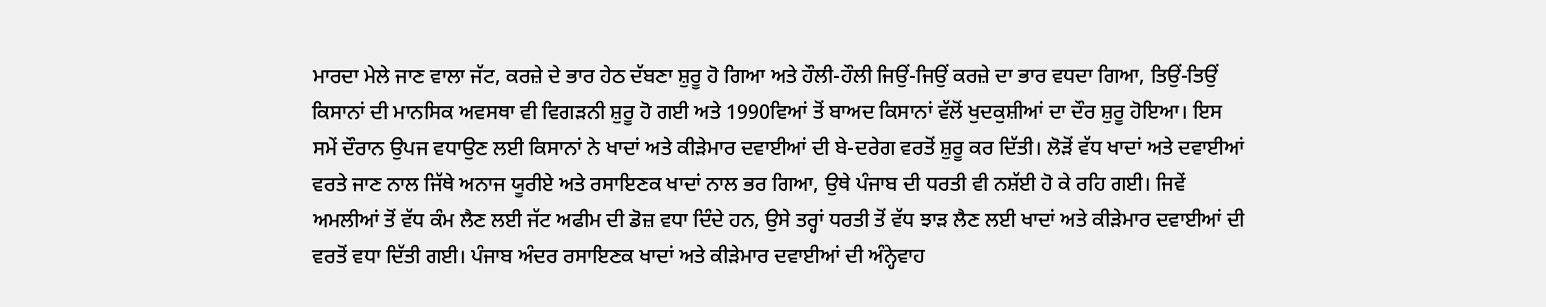ਮਾਰਦਾ ਮੇਲੇ ਜਾਣ ਵਾਲਾ ਜੱਟ, ਕਰਜ਼ੇ ਦੇ ਭਾਰ ਹੇਠ ਦੱਬਣਾ ਸ਼ੁਰੂ ਹੋ ਗਿਆ ਅਤੇ ਹੌਲੀ-ਹੌਲੀ ਜਿਉਂ-ਜਿਉਂ ਕਰਜ਼ੇ ਦਾ ਭਾਰ ਵਧਦਾ ਗਿਆ, ਤਿਉਂ-ਤਿਉਂ ਕਿਸਾਨਾਂ ਦੀ ਮਾਨਸਿਕ ਅਵਸਥਾ ਵੀ ਵਿਗੜਨੀ ਸ਼ੁਰੂ ਹੋ ਗਈ ਅਤੇ 1990ਵਿਆਂ ਤੋਂ ਬਾਅਦ ਕਿਸਾਨਾਂ ਵੱਲੋਂ ਖੁਦਕੁਸ਼ੀਆਂ ਦਾ ਦੌਰ ਸ਼ੁਰੂ ਹੋਇਆ। ਇਸ ਸਮੇਂ ਦੌਰਾਨ ਉਪਜ ਵਧਾਉਣ ਲਈ ਕਿਸਾਨਾਂ ਨੇ ਖਾਦਾਂ ਅਤੇ ਕੀੜੇਮਾਰ ਦਵਾਈਆਂ ਦੀ ਬੇ-ਦਰੇਗ ਵਰਤੋਂ ਸ਼ੁਰੂ ਕਰ ਦਿੱਤੀ। ਲੋੜੋਂ ਵੱਧ ਖਾਦਾਂ ਅਤੇ ਦਵਾਈਆਂ ਵਰਤੇ ਜਾਣ ਨਾਲ ਜਿੱਥੇ ਅਨਾਜ ਯੂਰੀਏ ਅਤੇ ਰਸਾਇਣਕ ਖਾਦਾਂ ਨਾਲ ਭਰ ਗਿਆ, ਉਥੇ ਪੰਜਾਬ ਦੀ ਧਰਤੀ ਵੀ ਨਸ਼ੱਈ ਹੋ ਕੇ ਰਹਿ ਗਈ। ਜਿਵੇਂ ਅਮਲੀਆਂ ਤੋਂ ਵੱਧ ਕੰਮ ਲੈਣ ਲਈ ਜੱਟ ਅਫੀਮ ਦੀ ਡੋਜ਼ ਵਧਾ ਦਿੰਦੇ ਹਨ, ਉਸੇ ਤਰ੍ਹਾਂ ਧਰਤੀ ਤੋਂ ਵੱਧ ਝਾੜ ਲੈਣ ਲਈ ਖਾਦਾਂ ਅਤੇ ਕੀੜੇਮਾਰ ਦਵਾਈਆਂ ਦੀ ਵਰਤੋਂ ਵਧਾ ਦਿੱਤੀ ਗਈ। ਪੰਜਾਬ ਅੰਦਰ ਰਸਾਇਣਕ ਖਾਦਾਂ ਅਤੇ ਕੀੜੇਮਾਰ ਦਵਾਈਆਂ ਦੀ ਅੰਨ੍ਹੇਵਾਹ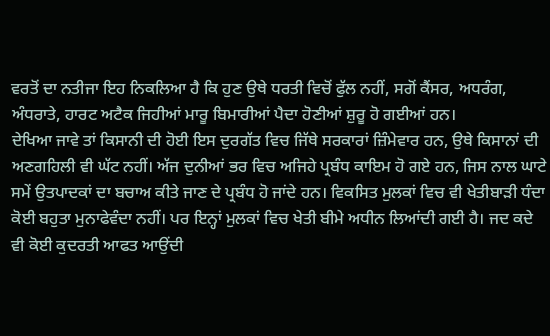ਵਰਤੋਂ ਦਾ ਨਤੀਜਾ ਇਹ ਨਿਕਲਿਆ ਹੈ ਕਿ ਹੁਣ ਉਥੇ ਧਰਤੀ ਵਿਚੋਂ ਫੁੱਲ ਨਹੀਂ, ਸਗੋਂ ਕੈਂਸਰ, ਅਧਰੰਗ, ਅੰਧਰਾਤੇ, ਹਾਰਟ ਅਟੈਕ ਜਿਹੀਆਂ ਮਾਰੂ ਬਿਮਾਰੀਆਂ ਪੈਦਾ ਹੋਣੀਆਂ ਸ਼ੁਰੂ ਹੋ ਗਈਆਂ ਹਨ।
ਦੇਖਿਆ ਜਾਵੇ ਤਾਂ ਕਿਸਾਨੀ ਦੀ ਹੋਈ ਇਸ ਦੁਰਗੱਤ ਵਿਚ ਜਿੱਥੇ ਸਰਕਾਰਾਂ ਜ਼ਿੰਮੇਵਾਰ ਹਨ, ਉਥੇ ਕਿਸਾਨਾਂ ਦੀ ਅਣਗਹਿਲੀ ਵੀ ਘੱਟ ਨਹੀਂ। ਅੱਜ ਦੁਨੀਆਂ ਭਰ ਵਿਚ ਅਜਿਹੇ ਪ੍ਰਬੰਧ ਕਾਇਮ ਹੋ ਗਏ ਹਨ, ਜਿਸ ਨਾਲ ਘਾਟੇ ਸਮੇਂ ਉਤਪਾਦਕਾਂ ਦਾ ਬਚਾਅ ਕੀਤੇ ਜਾਣ ਦੇ ਪ੍ਰਬੰਧ ਹੋ ਜਾਂਦੇ ਹਨ। ਵਿਕਸਿਤ ਮੁਲਕਾਂ ਵਿਚ ਵੀ ਖੇਤੀਬਾੜੀ ਧੰਦਾ ਕੋਈ ਬਹੁਤਾ ਮੁਨਾਫੇਵੰਦਾ ਨਹੀਂ। ਪਰ ਇਨ੍ਹਾਂ ਮੁਲਕਾਂ ਵਿਚ ਖੇਤੀ ਬੀਮੇ ਅਧੀਨ ਲਿਆਂਦੀ ਗਈ ਹੈ। ਜਦ ਕਦੇ ਵੀ ਕੋਈ ਕੁਦਰਤੀ ਆਫਤ ਆਉਂਦੀ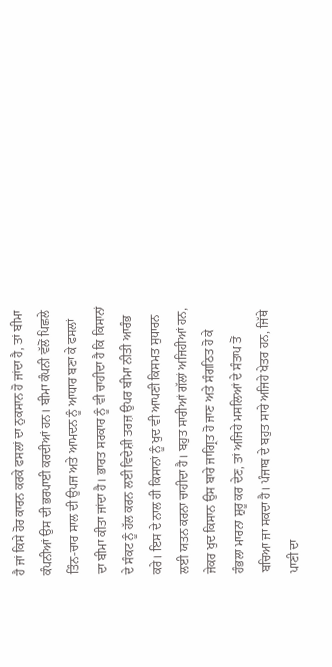ਹੈ ਜਾਂ ਕਿਸੇ ਹੋਰ ਕਾਰਨ ਕਰਕੇ ਫਸਲਾਂ ਦਾ ਨੁਕਸਾਨ ਹੋ ਜਾਂਦਾ ਹੈ, ਤਾਂ ਬੀਮਾ ਕੰਪਨੀਆਂ ਉਸ ਦੀ ਭਰਪਾਈ ਕਰਦੀਆਂ ਹਨ। ਬੀਮਾ ਕੰਪਨੀ ਵੱਲੋਂ ਪਿਛਲੇ ਤਿੰਨ-ਚਾਰ ਸਾਲ ਦੀ ਉਪਜ ਅਤੇ ਆਮਦਨ ਨੂੰ ਆਧਾਰ ਬਣਾ ਕੇ ਫਸਲਾਂ ਦਾ ਬੀਮਾ ਕੀਤਾ ਜਾਂਦਾ ਹੈ। ਭਾਰਤ ਸਰਕਾਰ ਨੂੰ ਵੀ ਚਾਹੀਦਾ ਹੈ ਕਿ ਕਿਸਾਨਾਂ ਦੇ ਸੰਕਟ ਨੂੰ ਹੱਲ ਕਰਨ ਲਈ ਵਿਦੇਸ਼ੀ ਤਰਜ਼ ਉਪਰ ਬੀਮਾ ਨੀਤੀ ਆਰੰਭ ਕਰੇ। ਇਸ ਦੇ ਨਾਲ ਹੀ ਕਿਸਾਨਾਂ ਨੂੰ ਖੁਦ ਵੀ ਆਪਣੀ ਕਿਸਮਤ ਸੁਧਾਰਨ ਲਈ ਯਤਨ ਕਰਨਾ ਚਾਹੀਦਾ ਹੈ। ਬਹੁਤ ਸਾਰੀਆਂ ਗੱਲਾਂ ਅਜਿਹੀਆਂ ਹਨ, ਜੇਕਰ ਖੁਦ ਕਿਸਾਨ ਉਸ ਬਾਰੇ ਜਾਗ੍ਰਿਤ ਹੋ ਜਾਣ ਅਤੇ ਸੰਗਠਿਤ ਹੋ ਕੇ ਹੰਭਲਾ ਮਾਰਨਾ ਸ਼ੁਰੂ ਕਰ ਦੇਣ, ਤਾਂ ਅਜਿਹੇ ਮਸਲਿਆਂ ਦੇ ਸੰਤਾਪ ਤੋਂ ਬਚਿਆ ਜਾ ਸਕਦਾ ਹੈ। ਪੰਜਾਬ ਦੇ ਬਹੁਤ ਸਾਰੇ ਅਜਿਹੇ ਖੇਤਰ ਹਨ, ਜਿੱਥੇ ਪਾਣੀ ਦਾ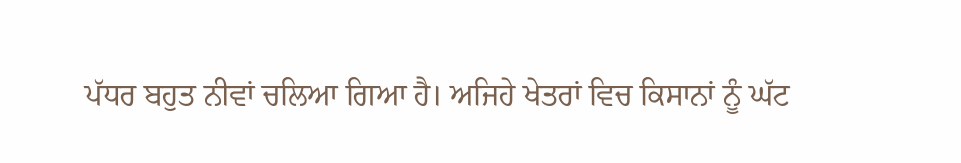ਪੱਧਰ ਬਹੁਤ ਨੀਵਾਂ ਚਲਿਆ ਗਿਆ ਹੈ। ਅਜਿਹੇ ਖੇਤਰਾਂ ਵਿਚ ਕਿਸਾਨਾਂ ਨੂੰ ਘੱਟ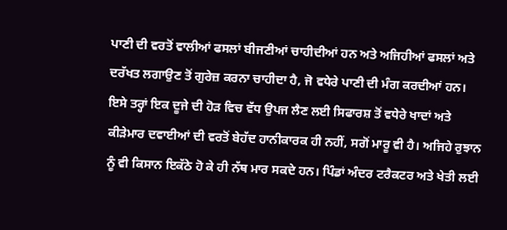ਪਾਣੀ ਦੀ ਵਰਤੋਂ ਵਾਲੀਆਂ ਫਸਲਾਂ ਬੀਜਣੀਆਂ ਚਾਹੀਦੀਆਂ ਹਨ ਅਤੇ ਅਜਿਹੀਆਂ ਫਸਲਾਂ ਅਤੇ ਦਰੱਖਤ ਲਗਾਉਣ ਤੋਂ ਗੁਰੇਜ਼ ਕਰਨਾ ਚਾਹੀਦਾ ਹੈ, ਜੋ ਵਧੇਰੇ ਪਾਣੀ ਦੀ ਮੰਗ ਕਰਦੀਆਂ ਹਨ। ਇਸੇ ਤਰ੍ਹਾਂ ਇਕ ਦੂਜੇ ਦੀ ਹੋੜ ਵਿਚ ਵੱਧ ਉਪਜ ਲੈਣ ਲਈ ਸਿਫਾਰਸ਼ ਤੋਂ ਵਧੇਰੇ ਖਾਦਾਂ ਅਤੇ ਕੀੜੇਮਾਰ ਦਵਾਈਆਂ ਦੀ ਵਰਤੋਂ ਬੇਹੱਦ ਹਾਨੀਕਾਰਕ ਹੀ ਨਹੀਂ, ਸਗੋਂ ਮਾਰੂ ਵੀ ਹੈ। ਅਜਿਹੇ ਰੁਝਾਨ ਨੂੰ ਵੀ ਕਿਸਾਨ ਇਕੱਠੇ ਹੋ ਕੇ ਹੀ ਨੱਥ ਮਾਰ ਸਕਦੇ ਹਨ। ਪਿੰਡਾਂ ਅੰਦਰ ਟਰੈਕਟਰ ਅਤੇ ਖੇਤੀ ਲਈ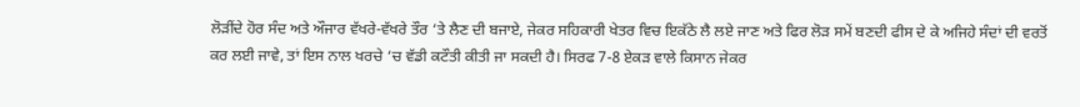ਲੋੜੀਂਦੇ ਹੋਰ ਸੰਦ ਅਤੇ ਔਜਾਰ ਵੱਖਰੇ-ਵੱਖਰੇ ਤੌਰ ‘ਤੇ ਲੈਣ ਦੀ ਬਜਾਏ, ਜੇਕਰ ਸਹਿਕਾਰੀ ਖੇਤਰ ਵਿਚ ਇਕੱਠੇ ਲੈ ਲਏ ਜਾਣ ਅਤੇ ਫਿਰ ਲੋੜ ਸਮੇਂ ਬਣਦੀ ਫੀਸ ਦੇ ਕੇ ਅਜਿਹੇ ਸੰਦਾਂ ਦੀ ਵਰਤੋਂ ਕਰ ਲਈ ਜਾਵੇ, ਤਾਂ ਇਸ ਨਾਲ ਖਰਚੇ ‘ਚ ਵੱਡੀ ਕਟੌਤੀ ਕੀਤੀ ਜਾ ਸਕਦੀ ਹੈ। ਸਿਰਫ 7-8 ਏਕੜ ਵਾਲੇ ਕਿਸਾਨ ਜੇਕਰ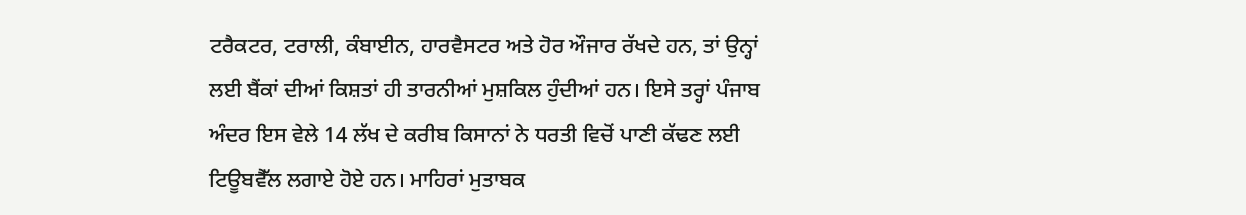ਟਰੈਕਟਰ, ਟਰਾਲੀ, ਕੰਬਾਈਨ, ਹਾਰਵੈਸਟਰ ਅਤੇ ਹੋਰ ਔਜਾਰ ਰੱਖਦੇ ਹਨ, ਤਾਂ ਉਨ੍ਹਾਂ ਲਈ ਬੈਂਕਾਂ ਦੀਆਂ ਕਿਸ਼ਤਾਂ ਹੀ ਤਾਰਨੀਆਂ ਮੁਸ਼ਕਿਲ ਹੁੰਦੀਆਂ ਹਨ। ਇਸੇ ਤਰ੍ਹਾਂ ਪੰਜਾਬ ਅੰਦਰ ਇਸ ਵੇਲੇ 14 ਲੱਖ ਦੇ ਕਰੀਬ ਕਿਸਾਨਾਂ ਨੇ ਧਰਤੀ ਵਿਚੋਂ ਪਾਣੀ ਕੱਢਣ ਲਈ ਟਿਊਬਵੈੱਲ ਲਗਾਏ ਹੋਏ ਹਨ। ਮਾਹਿਰਾਂ ਮੁਤਾਬਕ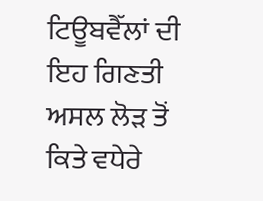ਟਿਊਬਵੈੱਲਾਂ ਦੀ ਇਹ ਗਿਣਤੀ ਅਸਲ ਲੋੜ ਤੋਂ ਕਿਤੇ ਵਧੇਰੇ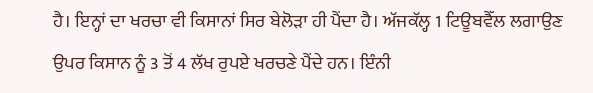ਹੈ। ਇਨ੍ਹਾਂ ਦਾ ਖਰਚਾ ਵੀ ਕਿਸਾਨਾਂ ਸਿਰ ਬੇਲੋੜਾ ਹੀ ਪੈਂਦਾ ਹੈ। ਅੱਜਕੱਲ੍ਹ 1 ਟਿਊਬਵੈੱਲ ਲਗਾਉਣ ਉਪਰ ਕਿਸਾਨ ਨੂੰ 3 ਤੋਂ 4 ਲੱਖ ਰੁਪਏ ਖਰਚਣੇ ਪੈਂਦੇ ਹਨ। ਇੰਨੀ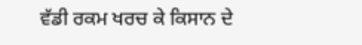ਵੱਡੀ ਰਕਮ ਖਰਚ ਕੇ ਕਿਸਾਨ ਦੇ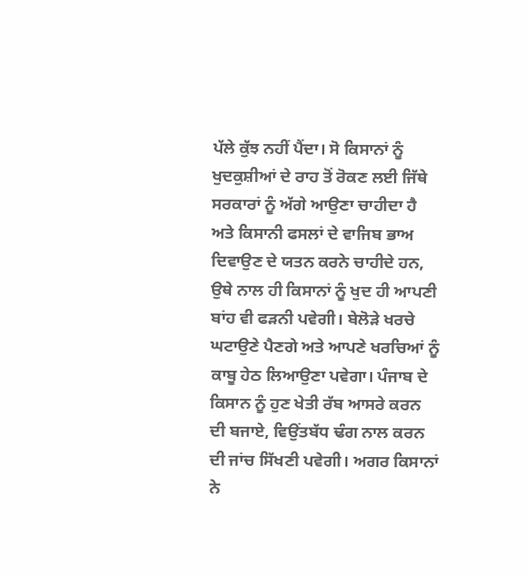ਪੱਲੇ ਕੁੱਝ ਨਹੀਂ ਪੈਂਦਾ। ਸੋ ਕਿਸਾਨਾਂ ਨੂੰ ਖੁਦਕੁਸ਼ੀਆਂ ਦੇ ਰਾਹ ਤੋਂ ਰੋਕਣ ਲਈ ਜਿੱਥੇ ਸਰਕਾਰਾਂ ਨੂੰ ਅੱਗੇ ਆਉਣਾ ਚਾਹੀਦਾ ਹੈ ਅਤੇ ਕਿਸਾਨੀ ਫਸਲਾਂ ਦੇ ਵਾਜਿਬ ਭਾਅ ਦਿਵਾਉਣ ਦੇ ਯਤਨ ਕਰਨੇ ਚਾਹੀਦੇ ਹਨ, ਉਥੇ ਨਾਲ ਹੀ ਕਿਸਾਨਾਂ ਨੂੰ ਖੁਦ ਹੀ ਆਪਣੀ ਬਾਂਹ ਵੀ ਫੜਨੀ ਪਵੇਗੀ। ਬੇਲੋੜੇ ਖਰਚੇ ਘਟਾਉਣੇ ਪੈਣਗੇ ਅਤੇ ਆਪਣੇ ਖਰਚਿਆਂ ਨੂੰ ਕਾਬੂ ਹੇਠ ਲਿਆਉਣਾ ਪਵੇਗਾ। ਪੰਜਾਬ ਦੇ ਕਿਸਾਨ ਨੂੰ ਹੁਣ ਖੇਤੀ ਰੱਬ ਆਸਰੇ ਕਰਨ ਦੀ ਬਜਾਏ, ਵਿਉਂਤਬੱਧ ਢੰਗ ਨਾਲ ਕਰਨ ਦੀ ਜਾਂਚ ਸਿੱਖਣੀ ਪਵੇਗੀ। ਅਗਰ ਕਿਸਾਨਾਂ ਨੇ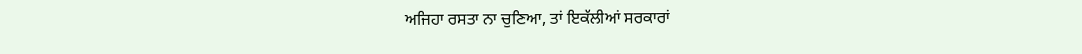ਅਜਿਹਾ ਰਸਤਾ ਨਾ ਚੁਣਿਆ, ਤਾਂ ਇਕੱਲੀਆਂ ਸਰਕਾਰਾਂ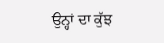ਉਨ੍ਹਾਂ ਦਾ ਕੁੱਝ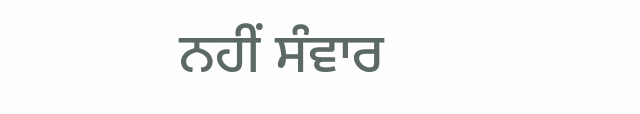ਨਹੀਂ ਸੰਵਾਰ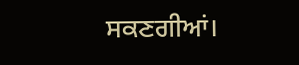ਸਕਣਗੀਆਂ।